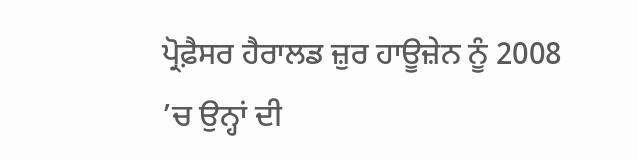ਪ੍ਰੋਫ਼ੈਸਰ ਹੈਰਾਲਡ ਜ਼ੁਰ ਹਾਊਜ਼ੇਨ ਨੂੰ 2008 ’ਚ ਉਨ੍ਹਾਂ ਦੀ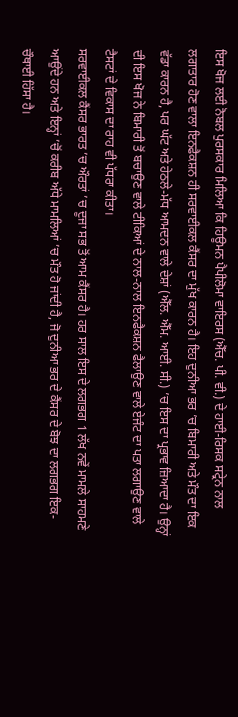ਇਸ ਖੋਜ ਲਈ ਨੋਬਲ ਪੁਰਸਕਾਰ ਮਿਲਿਆ ਕਿ ਹਿਊਮਨ ਪੈਪੀਲੋਮਾ ਵਾਇਰਸ (ਐੱਚ. ਪੀ. ਵੀ.) ਦੇ ਹਾਈ-ਰਿਸਕ ਸਟ੍ਰੇਨ ਨਾਲ ਲਗਾਤਾਰ ਹੋਣ ਵਾਲਾ ਇਨਫੈਕਸ਼ਨ ਹੀ ਸਰਵਾਈਕਲ ਕੈਂਸਰ ਦਾ ਮੁੱਖ ਕਾਰਨ ਹੈ। ਇਹ ਦੁਨੀਆ ਭਰ ’ਚ ਬਿਮਾਰੀ ਅਤੇ ਮੌਤ ਦਾ ਇਕ ਵੱਡਾ ਕਾਰਨ ਹੈ, ਪਰ ਘੱਟ ਅਤੇ ਹੇਠਲੇ-ਮੱਧ ਆਮਦਨ ਵਾਲੇ ਦੇਸ਼ਾਂ (ਐੱਲ. ਐੱਮ. ਆਈ. ਸੀ.) ’ਚ ਇਸ ਦਾ ਪ੍ਰਭਾਵ ਜ਼ਿਆਦਾ ਹੈ। ਉਨ੍ਹਾਂ ਦੀ ਇਸ ਖੋਜ ਨੇ ਬਿਮਾਰੀ ਤੋਂ ਬਚਾਉਣ ਵਾਲੇ ਟੀਕਿਆਂ ਦੇ ਨਾਲ-ਨਾਲ ਇਨਫੈਕਸ਼ਨ ਫੈਲਾਉਣ ਵਾਲੇ ਏਜੰਟ ਦਾ ਪਤਾ ਲਗਾਉਣ ਵਾਲੇ ਟੈਸਟਾਂ ਦੇ ਵਿਕਾਸ ਦਾ ਰਾਹ ਵੀ ਪੱਧਰਾ ਕੀਤਾ।
ਸਰਵਾਈਕਲ ਕੈਂਸਰ ਭਾਰਤ ’ਚ ਔਰਤਾਂ ’ਚ ਦੂਜਾ ਸਭ ਤੋਂ ਆਮ ਕੈਂਸਰ ਹੈ। ਹਰ ਸਾਲ ਇਸ ਦੇ ਲਗਭਗ 1 ਲੱਖ ਨਵੇਂ ਮਾਮਲੇ ਸਾਹਮਣੇ ਆਉਂਦੇ ਹਨ ਅਤੇ ਇਨ੍ਹਾਂ ’ਚੋਂ ਕਰੀਬ ਅੱਧੇ ਮਾਮਲਿਆਂ ’ਚ ਮੌਤ ਹੋ ਜਾਂਦੀ ਹੈ, ਜੋ ਦੁਨੀਆ ਭਰ ਦੇ ਕੈਂਸਰ ਦੇ ਬੋਝ ਦਾ ਲਗਭਗ ਇਕ-ਚੌਥਾਈ ਹਿੱਸਾ ਹੈ।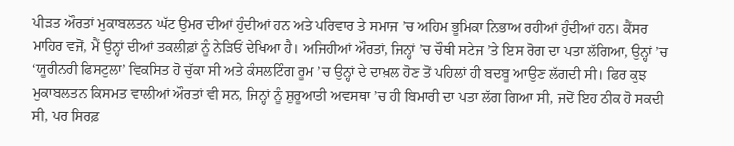ਪੀੜਤ ਔਰਤਾਂ ਮੁਕਾਬਲਤਨ ਘੱਟ ਉਮਰ ਦੀਆਂ ਹੁੰਦੀਆਂ ਹਨ ਅਤੇ ਪਰਿਵਾਰ ਤੇ ਸਮਾਜ ’ਚ ਅਹਿਮ ਭੂਮਿਕਾ ਨਿਭਾਅ ਰਹੀਆਂ ਹੁੰਦੀਆਂ ਹਨ। ਕੈਂਸਰ ਮਾਹਿਰ ਵਜੋਂ, ਮੈਂ ਉਨ੍ਹਾਂ ਦੀਆਂ ਤਕਲੀਫ਼ਾਂ ਨੂੰ ਨੇੜਿਓਂ ਦੇਖਿਆ ਹੈ। ਅਜਿਹੀਆਂ ਔਰਤਾਂ, ਜਿਨ੍ਹਾਂ ’ਚ ਚੌਥੀ ਸਟੇਜ ’ਤੇ ਇਸ ਰੋਗ ਦਾ ਪਤਾ ਲੱਗਿਆ, ਉਨ੍ਹਾਂ ’ਚ ‘ਯੂਰੀਨਰੀ ਫਿਸਟੁਲਾ’ ਵਿਕਸਿਤ ਹੋ ਚੁੱਕਾ ਸੀ ਅਤੇ ਕੰਸਲਟਿੰਗ ਰੂਮ ’ਚ ਉਨ੍ਹਾਂ ਦੇ ਦਾਖ਼ਲ ਹੋਣ ਤੋਂ ਪਹਿਲਾਂ ਹੀ ਬਦਬੂ ਆਉਣ ਲੱਗਦੀ ਸੀ। ਫਿਰ ਕੁਝ ਮੁਕਾਬਲਤਨ ਕਿਸਮਤ ਵਾਲੀਆਂ ਔਰਤਾਂ ਵੀ ਸਨ, ਜਿਨ੍ਹਾਂ ਨੂੰ ਸ਼ੁਰੂਆਤੀ ਅਵਸਥਾ ’ਚ ਹੀ ਬਿਮਾਰੀ ਦਾ ਪਤਾ ਲੱਗ ਗਿਆ ਸੀ, ਜਦੋਂ ਇਹ ਠੀਕ ਹੋ ਸਕਦੀ ਸੀ, ਪਰ ਸਿਰਫ਼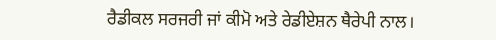ਰੈਡੀਕਲ ਸਰਜਰੀ ਜਾਂ ਕੀਮੋ ਅਤੇ ਰੇਡੀਏਸ਼ਨ ਥੈਰੇਪੀ ਨਾਲ।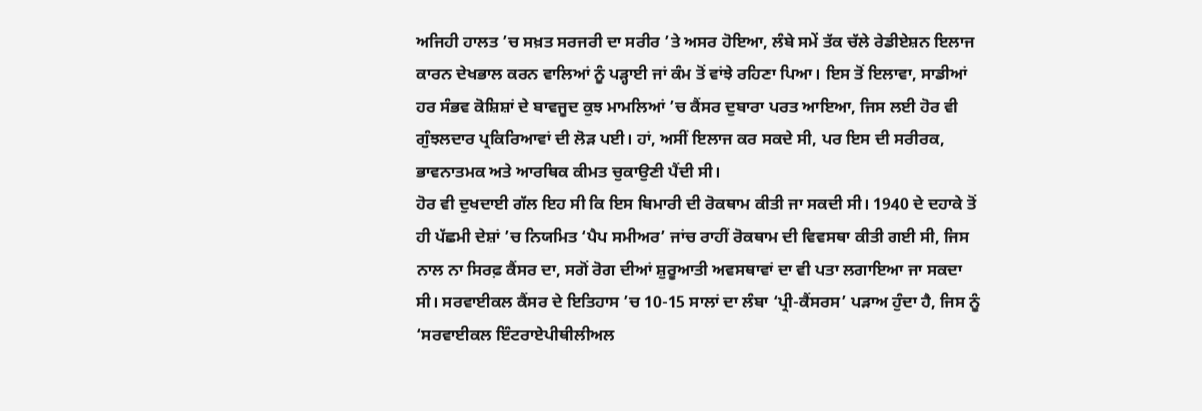ਅਜਿਹੀ ਹਾਲਤ ’ਚ ਸਖ਼ਤ ਸਰਜਰੀ ਦਾ ਸਰੀਰ ’ਤੇ ਅਸਰ ਹੋਇਆ, ਲੰਬੇ ਸਮੇਂ ਤੱਕ ਚੱਲੇ ਰੇਡੀਏਸ਼ਨ ਇਲਾਜ ਕਾਰਨ ਦੇਖਭਾਲ ਕਰਨ ਵਾਲਿਆਂ ਨੂੰ ਪੜ੍ਹਾਈ ਜਾਂ ਕੰਮ ਤੋਂ ਵਾਂਝੇ ਰਹਿਣਾ ਪਿਆ। ਇਸ ਤੋਂ ਇਲਾਵਾ, ਸਾਡੀਆਂ ਹਰ ਸੰਭਵ ਕੋਸ਼ਿਸ਼ਾਂ ਦੇ ਬਾਵਜੂਦ ਕੁਝ ਮਾਮਲਿਆਂ ’ਚ ਕੈਂਸਰ ਦੁਬਾਰਾ ਪਰਤ ਆਇਆ, ਜਿਸ ਲਈ ਹੋਰ ਵੀ ਗੁੰਝਲਦਾਰ ਪ੍ਰਕਿਰਿਆਵਾਂ ਦੀ ਲੋੜ ਪਈ। ਹਾਂ, ਅਸੀਂ ਇਲਾਜ ਕਰ ਸਕਦੇ ਸੀ, ਪਰ ਇਸ ਦੀ ਸਰੀਰਕ, ਭਾਵਨਾਤਮਕ ਅਤੇ ਆਰਥਿਕ ਕੀਮਤ ਚੁਕਾਉਣੀ ਪੈਂਦੀ ਸੀ।
ਹੋਰ ਵੀ ਦੁਖਦਾਈ ਗੱਲ ਇਹ ਸੀ ਕਿ ਇਸ ਬਿਮਾਰੀ ਦੀ ਰੋਕਥਾਮ ਕੀਤੀ ਜਾ ਸਕਦੀ ਸੀ। 1940 ਦੇ ਦਹਾਕੇ ਤੋਂ ਹੀ ਪੱਛਮੀ ਦੇਸ਼ਾਂ ’ਚ ਨਿਯਮਿਤ ‘ਪੈਪ ਸਮੀਅਰ’ ਜਾਂਚ ਰਾਹੀਂ ਰੋਕਥਾਮ ਦੀ ਵਿਵਸਥਾ ਕੀਤੀ ਗਈ ਸੀ, ਜਿਸ ਨਾਲ ਨਾ ਸਿਰਫ਼ ਕੈਂਸਰ ਦਾ, ਸਗੋਂ ਰੋਗ ਦੀਆਂ ਸ਼ੁਰੂਆਤੀ ਅਵਸਥਾਵਾਂ ਦਾ ਵੀ ਪਤਾ ਲਗਾਇਆ ਜਾ ਸਕਦਾ ਸੀ। ਸਰਵਾਈਕਲ ਕੈਂਸਰ ਦੇ ਇਤਿਹਾਸ ’ਚ 10-15 ਸਾਲਾਂ ਦਾ ਲੰਬਾ ‘ਪ੍ਰੀ-ਕੈਂਸਰਸ’ ਪੜਾਅ ਹੁੰਦਾ ਹੈ, ਜਿਸ ਨੂੰ ‘ਸਰਵਾਈਕਲ ਇੰਟਰਾਏਪੀਥੀਲੀਅਲ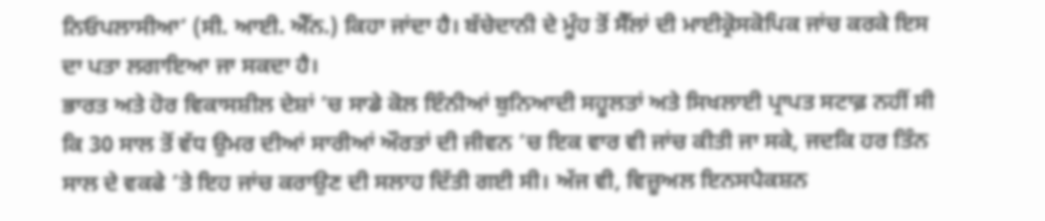ਨਿਓਪਲਾਸੀਆ’ (ਸੀ. ਆਈ. ਐੱਨ.) ਕਿਹਾ ਜਾਂਦਾ ਹੈ। ਬੱਚੇਦਾਨੀ ਦੇ ਮੂੰਹ ਤੋਂ ਸੈੱਲਾਂ ਦੀ ਮਾਈਕ੍ਰੋਸਕੋਪਿਕ ਜਾਂਚ ਕਰਕੇ ਇਸ ਦਾ ਪਤਾ ਲਗਾਇਆ ਜਾ ਸਕਦਾ ਹੈ।
ਭਾਰਤ ਅਤੇ ਹੋਰ ਵਿਕਾਸਸ਼ੀਲ ਦੇਸ਼ਾਂ ’ਚ ਸਾਡੇ ਕੋਲ ਇੰਨੀਆਂ ਬੁਨਿਆਦੀ ਸਹੂਲਤਾਂ ਅਤੇ ਸਿਖਲਾਈ ਪ੍ਰਾਪਤ ਸਟਾਫ਼ ਨਹੀਂ ਸੀ ਕਿ 30 ਸਾਲ ਤੋਂ ਵੱਧ ਉਮਰ ਦੀਆਂ ਸਾਰੀਆਂ ਔਰਤਾਂ ਦੀ ਜੀਵਨ ’ਚ ਇਕ ਵਾਰ ਵੀ ਜਾਂਚ ਕੀਤੀ ਜਾ ਸਕੇ, ਜਦਕਿ ਹਰ ਤਿੰਨ ਸਾਲ ਦੇ ਵਕਫੇ ’ਤੇ ਇਹ ਜਾਂਚ ਕਰਾਉਣ ਦੀ ਸਲਾਹ ਦਿੱਤੀ ਗਈ ਸੀ। ਅੱਜ ਵੀ, ਵਿਜ਼ੂਅਲ ਇਨਸਪੈਕਸ਼ਨ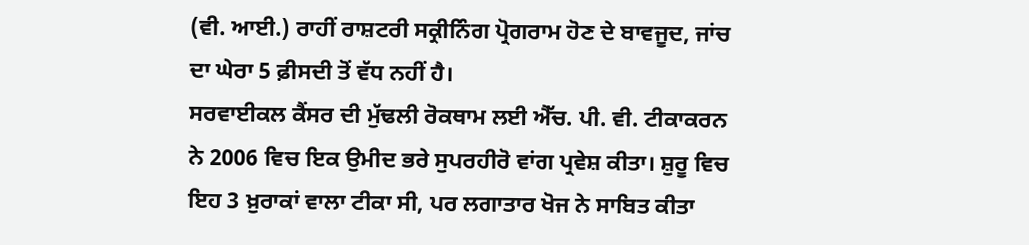(ਵੀ. ਆਈ.) ਰਾਹੀਂ ਰਾਸ਼ਟਰੀ ਸਕ੍ਰੀਨਿੰਗ ਪ੍ਰੋਗਰਾਮ ਹੋਣ ਦੇ ਬਾਵਜੂਦ, ਜਾਂਚ ਦਾ ਘੇਰਾ 5 ਫ਼ੀਸਦੀ ਤੋਂ ਵੱਧ ਨਹੀਂ ਹੈ।
ਸਰਵਾਈਕਲ ਕੈਂਸਰ ਦੀ ਮੁੱਢਲੀ ਰੋਕਥਾਮ ਲਈ ਐੱਚ. ਪੀ. ਵੀ. ਟੀਕਾਕਰਨ ਨੇ 2006 ਵਿਚ ਇਕ ਉਮੀਦ ਭਰੇ ਸੁਪਰਹੀਰੋ ਵਾਂਗ ਪ੍ਰਵੇਸ਼ ਕੀਤਾ। ਸ਼ੁਰੂ ਵਿਚ ਇਹ 3 ਖ਼ੁਰਾਕਾਂ ਵਾਲਾ ਟੀਕਾ ਸੀ, ਪਰ ਲਗਾਤਾਰ ਖੋਜ ਨੇ ਸਾਬਿਤ ਕੀਤਾ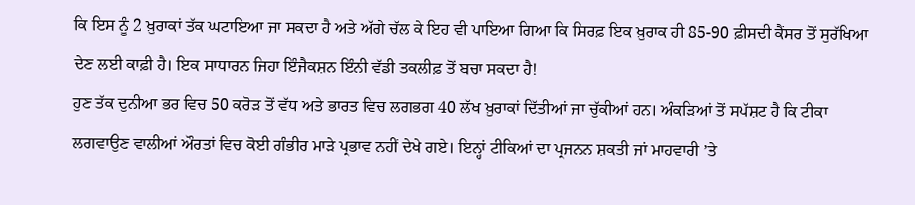ਕਿ ਇਸ ਨੂੰ 2 ਖ਼ੁਰਾਕਾਂ ਤੱਕ ਘਟਾਇਆ ਜਾ ਸਕਦਾ ਹੈ ਅਤੇ ਅੱਗੇ ਚੱਲ ਕੇ ਇਹ ਵੀ ਪਾਇਆ ਗਿਆ ਕਿ ਸਿਰਫ਼ ਇਕ ਖ਼ੁਰਾਕ ਹੀ 85-90 ਫ਼ੀਸਦੀ ਕੈਂਸਰ ਤੋਂ ਸੁਰੱਖਿਆ ਦੇਣ ਲਈ ਕਾਫ਼ੀ ਹੈ। ਇਕ ਸਾਧਾਰਨ ਜਿਹਾ ਇੰਜੈਕਸ਼ਨ ਇੰਨੀ ਵੱਡੀ ਤਕਲੀਫ਼ ਤੋਂ ਬਚਾ ਸਕਦਾ ਹੈ!
ਹੁਣ ਤੱਕ ਦੁਨੀਆ ਭਰ ਵਿਚ 50 ਕਰੋੜ ਤੋਂ ਵੱਧ ਅਤੇ ਭਾਰਤ ਵਿਚ ਲਗਭਗ 40 ਲੱਖ ਖ਼ੁਰਾਕਾਂ ਦਿੱਤੀਆਂ ਜਾ ਚੁੱਕੀਆਂ ਹਨ। ਅੰਕੜਿਆਂ ਤੋਂ ਸਪੱਸ਼ਟ ਹੈ ਕਿ ਟੀਕਾ ਲਗਵਾਉਣ ਵਾਲੀਆਂ ਔਰਤਾਂ ਵਿਚ ਕੋਈ ਗੰਭੀਰ ਮਾੜੇ ਪ੍ਰਭਾਵ ਨਹੀਂ ਦੇਖੇ ਗਏ। ਇਨ੍ਹਾਂ ਟੀਕਿਆਂ ਦਾ ਪ੍ਰਜਨਨ ਸ਼ਕਤੀ ਜਾਂ ਮਾਹਵਾਰੀ ’ਤੇ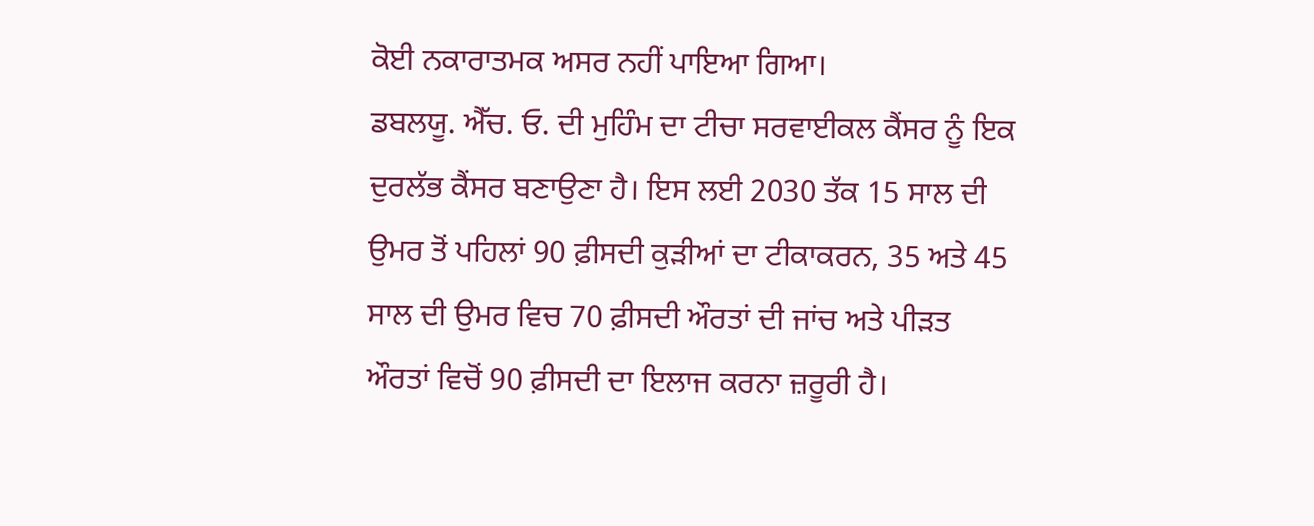ਕੋਈ ਨਕਾਰਾਤਮਕ ਅਸਰ ਨਹੀਂ ਪਾਇਆ ਗਿਆ।
ਡਬਲਯੂ. ਐੱਚ. ਓ. ਦੀ ਮੁਹਿੰਮ ਦਾ ਟੀਚਾ ਸਰਵਾਈਕਲ ਕੈਂਸਰ ਨੂੰ ਇਕ ਦੁਰਲੱਭ ਕੈਂਸਰ ਬਣਾਉਣਾ ਹੈ। ਇਸ ਲਈ 2030 ਤੱਕ 15 ਸਾਲ ਦੀ ਉਮਰ ਤੋਂ ਪਹਿਲਾਂ 90 ਫ਼ੀਸਦੀ ਕੁੜੀਆਂ ਦਾ ਟੀਕਾਕਰਨ, 35 ਅਤੇ 45 ਸਾਲ ਦੀ ਉਮਰ ਵਿਚ 70 ਫ਼ੀਸਦੀ ਔਰਤਾਂ ਦੀ ਜਾਂਚ ਅਤੇ ਪੀੜਤ ਔਰਤਾਂ ਵਿਚੋਂ 90 ਫ਼ੀਸਦੀ ਦਾ ਇਲਾਜ ਕਰਨਾ ਜ਼ਰੂਰੀ ਹੈ।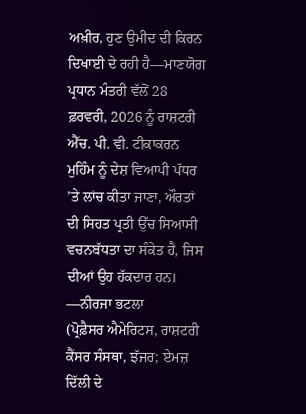ਅਖ਼ੀਰ, ਹੁਣ ਉਮੀਦ ਦੀ ਕਿਰਨ ਦਿਖਾਈ ਦੇ ਰਹੀ ਹੈ—ਮਾਣਯੋਗ ਪ੍ਰਧਾਨ ਮੰਤਰੀ ਵੱਲੋਂ 28 ਫ਼ਰਵਰੀ, 2026 ਨੂੰ ਰਾਸ਼ਟਰੀ ਐੱਚ. ਪੀ. ਵੀ. ਟੀਕਾਕਰਨ ਮੁਹਿੰਮ ਨੂੰ ਦੇਸ਼ ਵਿਆਪੀ ਪੱਧਰ ’ਤੇ ਲਾਂਚ ਕੀਤਾ ਜਾਣਾ, ਔਰਤਾਂ ਦੀ ਸਿਹਤ ਪ੍ਰਤੀ ਉੱਚ ਸਿਆਸੀ ਵਚਨਬੱਧਤਾ ਦਾ ਸੰਕੇਤ ਹੈ, ਜਿਸ ਦੀਆਂ ਉਹ ਹੱਕਦਾਰ ਹਨ।
—ਨੀਰਜਾ ਭਟਲਾ
(ਪ੍ਰੋਫ਼ੈਸਰ ਐਮੇਰਿਟਸ, ਰਾਸ਼ਟਰੀ ਕੈਂਸਰ ਸੰਸਥਾ, ਝੱਜਰ; ਏਮਜ਼ ਦਿੱਲੀ ਦੇ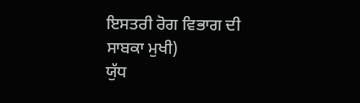ਇਸਤਰੀ ਰੋਗ ਵਿਭਾਗ ਦੀ ਸਾਬਕਾ ਮੁਖੀ)
ਯੁੱਧ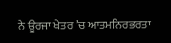ਨੇ ਊਰਜਾ ਖੇਤਰ ’ਚ ਆਤਮਨਿਰਭਰਤਾ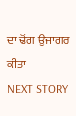ਦਾ ਢੋਂਗ ਉਜਾਗਰ ਕੀਤਾ
NEXT STORY